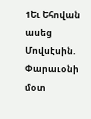1Եւ Եհովան ասեց Մովսէսին. Փարաւօնի մօտ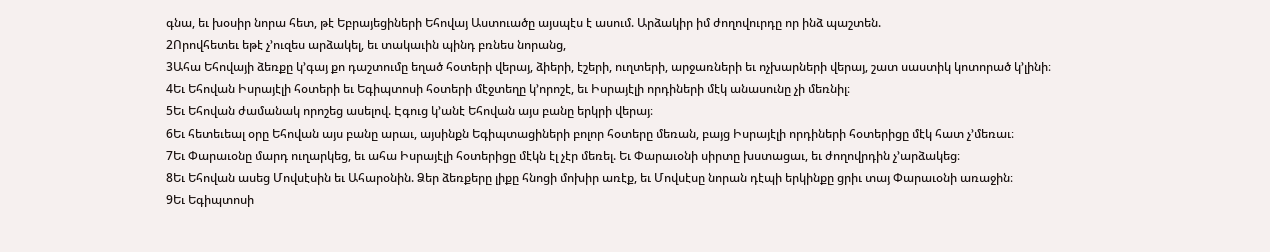գնա, եւ խօսիր նորա հետ, թէ Եբրայեցիների Եհովայ Աստուածը այսպէս է ասում. Արձակիր իմ ժողովուրդը որ ինձ պաշտեն.
2Որովհետեւ եթէ չ’ուզես արձակել, եւ տակաւին պինդ բռնես նորանց,
3Ահա Եհովայի ձեռքը կ’գայ քո դաշտումը եղած հօտերի վերայ, ձիերի, էշերի, ուղտերի, արջառների եւ ոչխարների վերայ, շատ սաստիկ կոտորած կ’լինի։
4Եւ Եհովան Իսրայէլի հօտերի եւ Եգիպտոսի հօտերի մէջտեղը կ’որոշէ, եւ Իսրայէլի որդիների մէկ անասունը չի մեռնիլ։
5Եւ Եհովան ժամանակ որոշեց ասելով. Էգուց կ’անէ Եհովան այս բանը երկրի վերայ։
6Եւ հետեւեալ օրը Եհովան այս բանը արաւ, այսինքն Եգիպտացիների բոլոր հօտերը մեռան, բայց Իսրայէլի որդիների հօտերիցը մէկ հատ չ’մեռաւ։
7Եւ Փարաւօնը մարդ ուղարկեց, եւ ահա Իսրայէլի հօտերիցը մէկն էլ չէր մեռել. Եւ Փարաւօնի սիրտը խստացաւ, եւ ժողովրդին չ’արձակեց։
8Եւ Եհովան ասեց Մովսէսին եւ Ահարօնին. Ձեր ձեռքերը լիքը հնոցի մոխիր առէք, եւ Մովսէսը նորան դէպի երկինքը ցրիւ տայ Փարաւօնի առաջին։
9Եւ Եգիպտոսի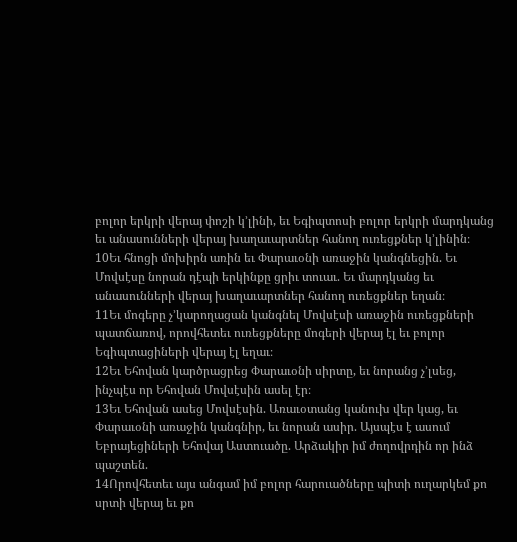բոլոր երկրի վերայ փոշի կ’լինի, եւ Եգիպտոսի բոլոր երկրի մարդկանց եւ անասունների վերայ խաղաւարտներ հանող ուռեցքներ կ’լինին։
10Եւ հնոցի մոխիրն առին եւ Փարաւօնի առաջին կանգնեցին. Եւ Մովսէսը նորան դէպի երկինքը ցրիւ տուաւ. Եւ մարդկանց եւ անասունների վերայ խաղաւարտներ հանող ուռեցքներ եղան։
11Եւ մոգերը չ’կարողացան կանգնել Մովսէսի առաջին ուռեցքների պատճառով, որովհետեւ ուռեցքները մոգերի վերայ էլ եւ բոլոր Եգիպտացիների վերայ էլ եղաւ։
12Եւ Եհովան կարծրացրեց Փարաւօնի սիրտը, եւ նորանց չ’լսեց, ինչպէս որ Եհովան Մովսէսին ասել էր։
13Եւ Եհովան ասեց Մովսէսին. Առաւօտանց կանուխ վեր կաց, եւ Փարաւօնի առաջին կանգնիր, եւ նորան ասիր. Այսպէս է ասում Եբրայեցիների Եհովայ Աստուածը. Արձակիր իմ ժողովրդին որ ինձ պաշտեն.
14Որովհետեւ այս անգամ իմ բոլոր հարուածները պիտի ուղարկեմ քո սրտի վերայ եւ քո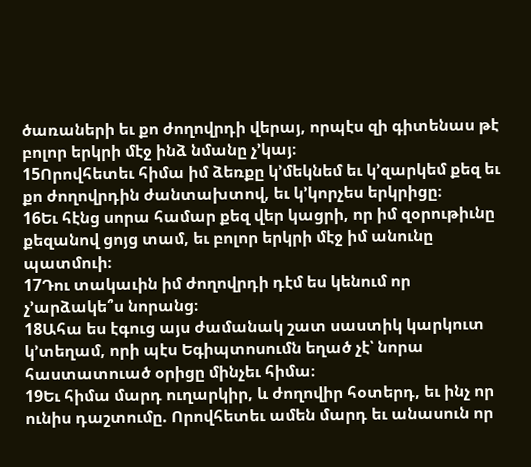ծառաների եւ քո ժողովրդի վերայ, որպէս զի գիտենաս թէ բոլոր երկրի մէջ ինձ նմանը չ’կայ։
15Որովհետեւ հիմա իմ ձեռքը կ’մեկնեմ եւ կ’զարկեմ քեզ եւ քո ժողովրդին ժանտախտով, եւ կ’կորչես երկրիցը։
16Եւ հէնց սորա համար քեզ վեր կացրի, որ իմ զօրութիւնը քեզանով ցոյց տամ, եւ բոլոր երկրի մէջ իմ անունը պատմուի։
17Դու տակաւին իմ ժողովրդի դէմ ես կենում որ չ’արձակե՞ս նորանց։
18Ահա ես էգուց այս ժամանակ շատ սաստիկ կարկուտ կ’տեղամ, որի պէս Եգիպտոսումն եղած չէ՝ նորա հաստատուած օրիցը մինչեւ հիմա։
19Եւ հիմա մարդ ուղարկիր, և ժողովիր հօտերդ, եւ ինչ որ ունիս դաշտումը. Որովհետեւ ամեն մարդ եւ անասուն որ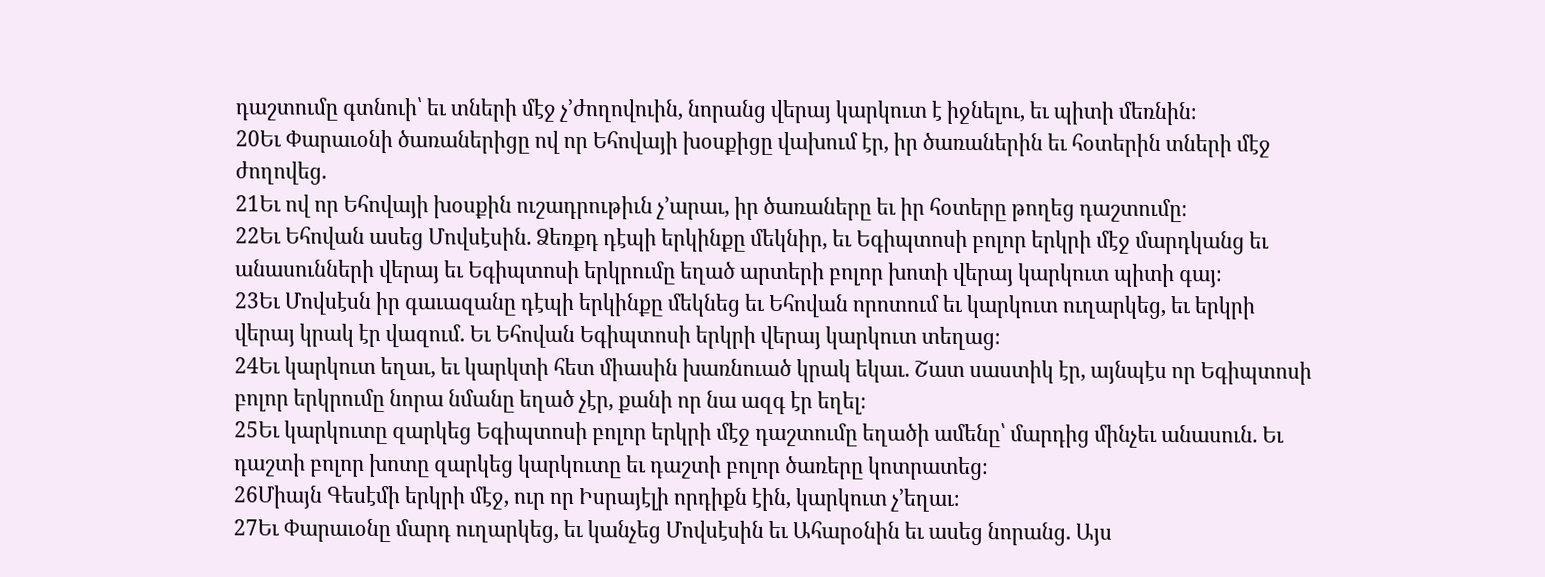դաշտումը գտնուի՝ եւ տների մէջ չ’ժողովուին, նորանց վերայ կարկուտ է իջնելու, եւ պիտի մեռնին։
20Եւ Փարաւօնի ծառաներիցը ով որ Եհովայի խօսքիցը վախում էր, իր ծառաներին եւ հօտերին տների մէջ ժողովեց.
21Եւ ով որ Եհովայի խօսքին ուշադրութիւն չ’արաւ, իր ծառաները եւ իր հօտերը թողեց դաշտումը։
22Եւ Եհովան ասեց Մովսէսին. Ձեռքդ դէպի երկինքը մեկնիր, եւ Եգիպտոսի բոլոր երկրի մէջ մարդկանց եւ անասունների վերայ եւ Եգիպտոսի երկրումը եղած արտերի բոլոր խոտի վերայ կարկուտ պիտի գայ։
23Եւ Մովսէսն իր գաւազանը դէպի երկինքը մեկնեց եւ Եհովան որոտում եւ կարկուտ ուղարկեց, եւ երկրի վերայ կրակ էր վազում. Եւ Եհովան Եգիպտոսի երկրի վերայ կարկուտ տեղաց։
24Եւ կարկուտ եղաւ, եւ կարկտի հետ միասին խառնուած կրակ եկաւ. Շատ սաստիկ էր, այնպէս որ Եգիպտոսի բոլոր երկրումը նորա նմանը եղած չէր, քանի որ նա ազգ էր եղել։
25Եւ կարկուտը զարկեց Եգիպտոսի բոլոր երկրի մէջ դաշտումը եղածի ամենը՝ մարդից մինչեւ անասուն. Եւ դաշտի բոլոր խոտը զարկեց կարկուտը եւ դաշտի բոլոր ծառերը կոտրատեց։
26Միայն Գեսէմի երկրի մէջ, ուր որ Իսրայէլի որդիքն էին, կարկուտ չ’եղաւ։
27Եւ Փարաւօնը մարդ ուղարկեց, եւ կանչեց Մովսէսին եւ Ահարօնին եւ ասեց նորանց. Այս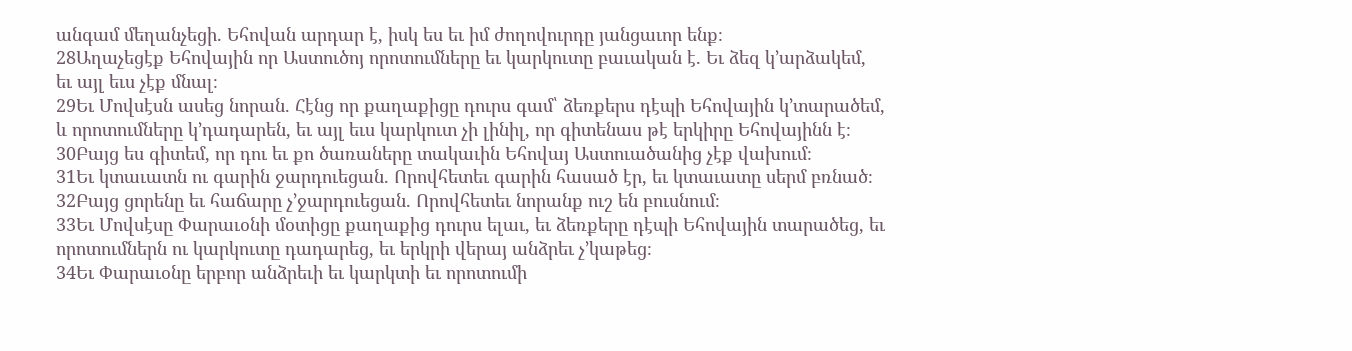անգամ մեղանչեցի. Եհովան արդար է, իսկ ես եւ իմ ժողովուրդը յանցաւոր ենք։
28Աղաչեցէք Եհովային որ Աստուծոյ որոտումները եւ կարկուտը բաւական է. Եւ ձեզ կ’արձակեմ, եւ այլ եւս չէք մնալ։
29Եւ Մովսէսն ասեց նորան. Հէնց որ քաղաքիցը դուրս գամ՝ ձեռքերս դէպի Եհովային կ’տարածեմ, և որոտումները կ’դադարեն, եւ այլ եւս կարկուտ չի լինիլ, որ գիտենաս թէ երկիրը Եհովայինն է։
30Բայց ես գիտեմ, որ դու եւ քո ծառաները տակաւին Եհովայ Աստուածանից չէք վախում։
31Եւ կտաւատն ու գարին ջարդուեցան. Որովհետեւ գարին հասած էր, եւ կտաւատը սերմ բռնած։
32Բայց ցորենը եւ հաճարը չ’ջարդուեցան. Որովհետեւ նորանք ուշ են բուսնում։
33Եւ Մովսէսը Փարաւօնի մօտիցը քաղաքից դուրս ելաւ, եւ ձեռքերը դէպի Եհովային տարածեց, եւ որոտումներն ու կարկուտը դադարեց, եւ երկրի վերայ անձրեւ չ’կաթեց։
34Եւ Փարաւօնը երբոր անձրեւի եւ կարկտի եւ որոտումի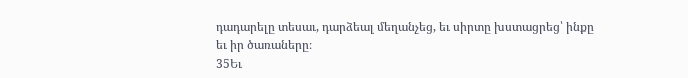դադարելը տեսաւ, դարձեալ մեղանչեց, եւ սիրտը խստացրեց՝ ինքը եւ իր ծառաները։
35Եւ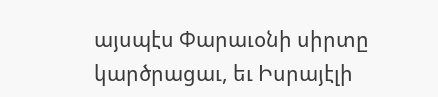այսպէս Փարաւօնի սիրտը կարծրացաւ, եւ Իսրայէլի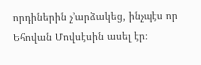որդիներին չ’արձակեց, ինչպէս որ Եհովան Մովսէսին ասել էր։